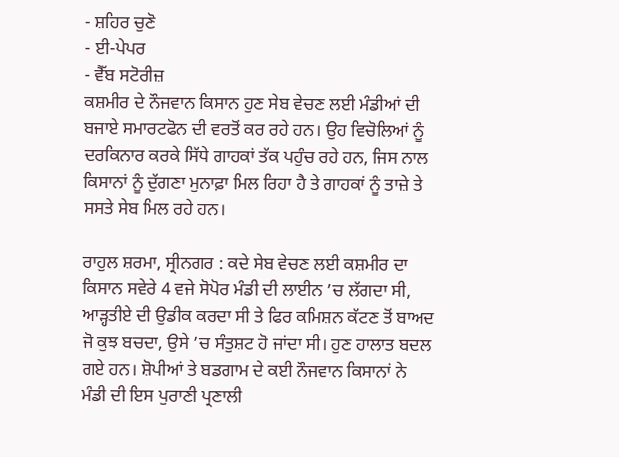- ਸ਼ਹਿਰ ਚੁਣੋ
- ਈ-ਪੇਪਰ
- ਵੈੱਬ ਸਟੋਰੀਜ਼
ਕਸ਼ਮੀਰ ਦੇ ਨੌਜਵਾਨ ਕਿਸਾਨ ਹੁਣ ਸੇਬ ਵੇਚਣ ਲਈ ਮੰਡੀਆਂ ਦੀ ਬਜਾਏ ਸਮਾਰਟਫੋਨ ਦੀ ਵਰਤੋਂ ਕਰ ਰਹੇ ਹਨ। ਉਹ ਵਿਚੋਲਿਆਂ ਨੂੰ ਦਰਕਿਨਾਰ ਕਰਕੇ ਸਿੱਧੇ ਗਾਹਕਾਂ ਤੱਕ ਪਹੁੰਚ ਰਹੇ ਹਨ, ਜਿਸ ਨਾਲ ਕਿਸਾਨਾਂ ਨੂੰ ਦੁੱਗਣਾ ਮੁਨਾਫ਼ਾ ਮਿਲ ਰਿਹਾ ਹੈ ਤੇ ਗਾਹਕਾਂ ਨੂੰ ਤਾਜ਼ੇ ਤੇ ਸਸਤੇ ਸੇਬ ਮਿਲ ਰਹੇ ਹਨ।

ਰਾਹੁਲ ਸ਼ਰਮਾ, ਸ੍ਰੀਨਗਰ : ਕਦੇ ਸੇਬ ਵੇਚਣ ਲਈ ਕਸ਼ਮੀਰ ਦਾ ਕਿਸਾਨ ਸਵੇਰੇ 4 ਵਜੇ ਸੋਪੋਰ ਮੰਡੀ ਦੀ ਲਾਈਨ ’ਚ ਲੱਗਦਾ ਸੀ, ਆੜ੍ਹਤੀਏ ਦੀ ਉਡੀਕ ਕਰਦਾ ਸੀ ਤੇ ਫਿਰ ਕਮਿਸ਼ਨ ਕੱਟਣ ਤੋਂ ਬਾਅਦ ਜੋ ਕੁਝ ਬਚਦਾ, ਉਸੇ ’ਚ ਸੰਤੁਸ਼ਟ ਹੋ ਜਾਂਦਾ ਸੀ। ਹੁਣ ਹਾਲਾਤ ਬਦਲ ਗਏ ਹਨ। ਸ਼ੋਪੀਆਂ ਤੇ ਬਡਗਾਮ ਦੇ ਕਈ ਨੌਜਵਾਨ ਕਿਸਾਨਾਂ ਨੇ ਮੰਡੀ ਦੀ ਇਸ ਪੁਰਾਣੀ ਪ੍ਰਣਾਲੀ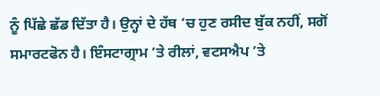ਨੂੰ ਪਿੱਛੇ ਛੱਡ ਦਿੱਤਾ ਹੈ। ਉਨ੍ਹਾਂ ਦੇ ਹੱਥ ’ਚ ਹੁਣ ਰਸੀਦ ਬੁੱਕ ਨਹੀਂ, ਸਗੋਂ ਸਮਾਰਟਫੋਨ ਹੈ। ਇੰਸਟਾਗ੍ਰਾਮ ’ਤੇ ਰੀਲਾਂ, ਵਟਸਐਪ ’ਤੇ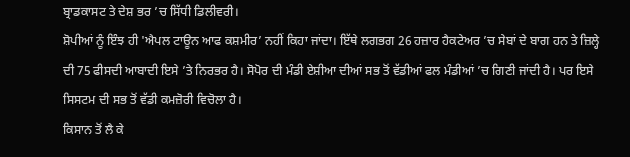ਬ੍ਰਾਡਕਾਸਟ ਤੇ ਦੇਸ਼ ਭਰ ’ਚ ਸਿੱਧੀ ਡਿਲੀਵਰੀ।
ਸ਼ੋਪੀਆਂ ਨੂੰ ਇੰਝ ਹੀ 'ਐਪਲ ਟਾਊਨ ਆਫ ਕਸ਼ਮੀਰ’ ਨਹੀਂ ਕਿਹਾ ਜਾਂਦਾ। ਇੱਥੇ ਲਗਭਗ 26 ਹਜ਼ਾਰ ਹੈਕਟੇਅਰ ’ਚ ਸੇਬਾਂ ਦੇ ਬਾਗ ਹਨ ਤੇ ਜ਼ਿਲ੍ਹੇ ਦੀ 75 ਫੀਸਦੀ ਆਬਾਦੀ ਇਸੇ ’ਤੇ ਨਿਰਭਰ ਹੈ। ਸੋਪੋਰ ਦੀ ਮੰਡੀ ਏਸ਼ੀਆ ਦੀਆਂ ਸਭ ਤੋਂ ਵੱਡੀਆਂ ਫਲ ਮੰਡੀਆਂ ’ਚ ਗਿਣੀ ਜਾਂਦੀ ਹੈ। ਪਰ ਇਸੇ ਸਿਸਟਮ ਦੀ ਸਭ ਤੋਂ ਵੱਡੀ ਕਮਜ਼ੋਰੀ ਵਿਚੋਲਾ ਹੈ।
ਕਿਸਾਨ ਤੋਂ ਲੈ ਕੇ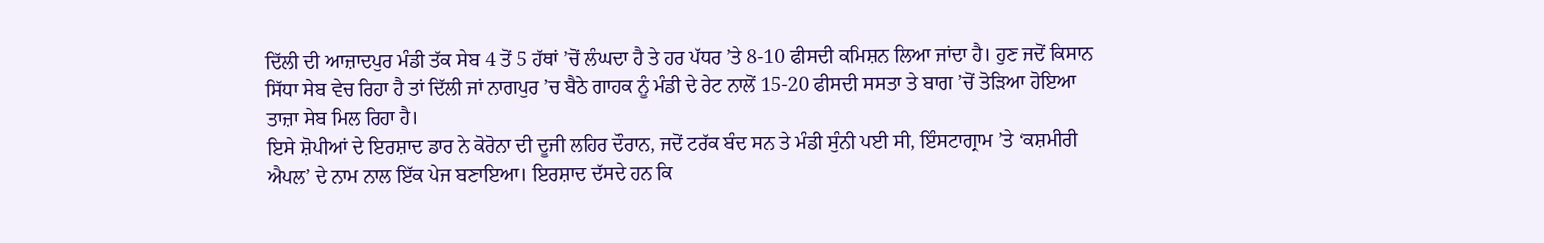ਦਿੱਲੀ ਦੀ ਆਜ਼ਾਦਪੁਰ ਮੰਡੀ ਤੱਕ ਸੇਬ 4 ਤੋਂ 5 ਹੱਥਾਂ ’ਚੋਂ ਲੰਘਦਾ ਹੈ ਤੇ ਹਰ ਪੱਧਰ ’ਤੇ 8-10 ਫੀਸਦੀ ਕਮਿਸ਼ਨ ਲਿਆ ਜਾਂਦਾ ਹੈ। ਹੁਣ ਜਦੋਂ ਕਿਸਾਨ ਸਿੱਧਾ ਸੇਬ ਵੇਚ ਰਿਹਾ ਹੈ ਤਾਂ ਦਿੱਲੀ ਜਾਂ ਨਾਗਪੁਰ ’ਚ ਬੈਠੇ ਗਾਹਕ ਨੂੰ ਮੰਡੀ ਦੇ ਰੇਟ ਨਾਲੋਂ 15-20 ਫੀਸਦੀ ਸਸਤਾ ਤੇ ਬਾਗ ’ਚੋਂ ਤੋੜਿਆ ਹੋਇਆ ਤਾਜ਼ਾ ਸੇਬ ਮਿਲ ਰਿਹਾ ਹੈ।
ਇਸੇ ਸ਼ੋਪੀਆਂ ਦੇ ਇਰਸ਼ਾਦ ਡਾਰ ਨੇ ਕੋਰੋਨਾ ਦੀ ਦੂਜੀ ਲਹਿਰ ਦੌਰਾਨ, ਜਦੋਂ ਟਰੱਕ ਬੰਦ ਸਨ ਤੇ ਮੰਡੀ ਸੁੰਨੀ ਪਈ ਸੀ, ਇੰਸਟਾਗ੍ਰਾਮ ’ਤੇ ‘ਕਸ਼ਮੀਰੀ ਐਪਲ’ ਦੇ ਨਾਮ ਨਾਲ ਇੱਕ ਪੇਜ ਬਣਾਇਆ। ਇਰਸ਼ਾਦ ਦੱਸਦੇ ਹਨ ਕਿ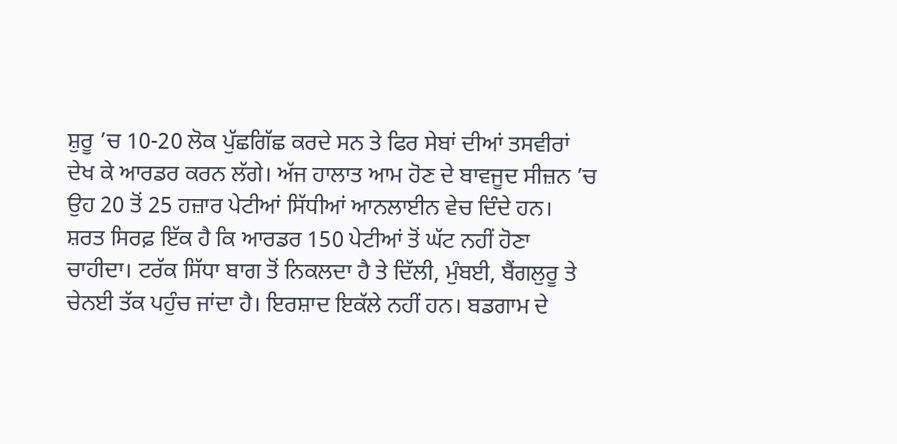ਸ਼ੁਰੂ ’ਚ 10-20 ਲੋਕ ਪੁੱਛਗਿੱਛ ਕਰਦੇ ਸਨ ਤੇ ਫਿਰ ਸੇਬਾਂ ਦੀਆਂ ਤਸਵੀਰਾਂ ਦੇਖ ਕੇ ਆਰਡਰ ਕਰਨ ਲੱਗੇ। ਅੱਜ ਹਾਲਾਤ ਆਮ ਹੋਣ ਦੇ ਬਾਵਜੂਦ ਸੀਜ਼ਨ ’ਚ ਉਹ 20 ਤੋਂ 25 ਹਜ਼ਾਰ ਪੇਟੀਆਂ ਸਿੱਧੀਆਂ ਆਨਲਾਈਨ ਵੇਚ ਦਿੰਦੇ ਹਨ।
ਸ਼ਰਤ ਸਿਰਫ਼ ਇੱਕ ਹੈ ਕਿ ਆਰਡਰ 150 ਪੇਟੀਆਂ ਤੋਂ ਘੱਟ ਨਹੀਂ ਹੋਣਾ ਚਾਹੀਦਾ। ਟਰੱਕ ਸਿੱਧਾ ਬਾਗ ਤੋਂ ਨਿਕਲਦਾ ਹੈ ਤੇ ਦਿੱਲੀ, ਮੁੰਬਈ, ਬੈਂਗਲੁਰੂ ਤੇ ਚੇਨਈ ਤੱਕ ਪਹੁੰਚ ਜਾਂਦਾ ਹੈ। ਇਰਸ਼ਾਦ ਇਕੱਲੇ ਨਹੀਂ ਹਨ। ਬਡਗਾਮ ਦੇ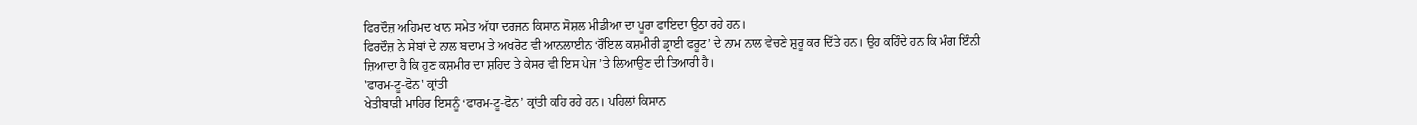ਫਿਰਦੌਜ਼ ਅਹਿਮਦ ਖਾਨ ਸਮੇਤ ਅੱਧਾ ਦਰਜਨ ਕਿਸਾਨ ਸੋਸ਼ਲ ਮੀਡੀਆ ਦਾ ਪੂਰਾ ਫਾਇਦਾ ਉਠਾ ਰਹੇ ਹਨ।
ਫਿਰਦੌਜ਼ ਨੇ ਸੇਬਾਂ ਦੇ ਨਾਲ ਬਦਾਮ ਤੇ ਅਖਰੋਟ ਵੀ ਆਨਲਾਈਨ ‘ਰੌਇਲ ਕਸ਼ਮੀਰੀ ਡ੍ਰਾਈ ਫਰੂਟ’ ਦੇ ਨਾਮ ਨਾਲ ਵੇਚਣੇ ਸ਼ੁਰੂ ਕਰ ਦਿੱਤੇ ਹਨ। ਉਹ ਕਹਿੰਦੇ ਹਨ ਕਿ ਮੰਗ ਇੰਨੀ ਜ਼ਿਆਦਾ ਹੈ ਕਿ ਹੁਣ ਕਸ਼ਮੀਰ ਦਾ ਸ਼ਹਿਦ ਤੇ ਕੇਸਰ ਵੀ ਇਸ ਪੇਜ ’ਤੇ ਲਿਆਉਣ ਦੀ ਤਿਆਰੀ ਹੈ।
'ਫਾਰਮ-ਟੂ-ਫੋਨ' ਕ੍ਰਾਂਤੀ
ਖੇਤੀਬਾੜੀ ਮਾਹਿਰ ਇਸਨੂੰ ‘ਫਾਰਮ-ਟੂ-ਫੋਨ’ ਕ੍ਰਾਂਤੀ ਕਹਿ ਰਹੇ ਹਨ। ਪਹਿਲਾਂ ਕਿਸਾਨ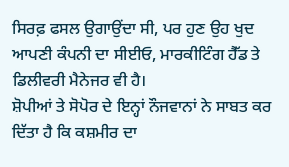ਸਿਰਫ਼ ਫਸਲ ਉਗਾਉਂਦਾ ਸੀ, ਪਰ ਹੁਣ ਉਹ ਖੁਦ ਆਪਣੀ ਕੰਪਨੀ ਦਾ ਸੀਈਓ, ਮਾਰਕੀਟਿੰਗ ਹੈੱਡ ਤੇ ਡਿਲੀਵਰੀ ਮੈਨੇਜਰ ਵੀ ਹੈ।
ਸ਼ੋਪੀਆਂ ਤੇ ਸੋਪੋਰ ਦੇ ਇਨ੍ਹਾਂ ਨੌਜਵਾਨਾਂ ਨੇ ਸਾਬਤ ਕਰ ਦਿੱਤਾ ਹੈ ਕਿ ਕਸ਼ਮੀਰ ਦਾ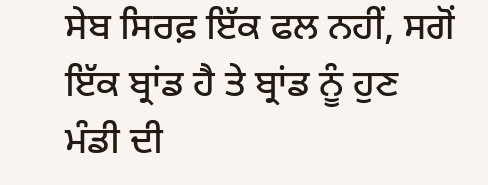ਸੇਬ ਸਿਰਫ਼ ਇੱਕ ਫਲ ਨਹੀਂ, ਸਗੋਂ ਇੱਕ ਬ੍ਰਾਂਡ ਹੈ ਤੇ ਬ੍ਰਾਂਡ ਨੂੰ ਹੁਣ ਮੰਡੀ ਦੀ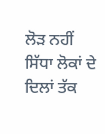ਲੋੜ ਨਹੀਂ ਸਿੱਧਾ ਲੋਕਾਂ ਦੇ ਦਿਲਾਂ ਤੱਕ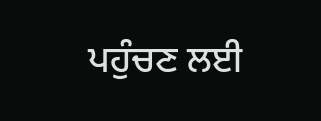ਪਹੁੰਚਣ ਲਈ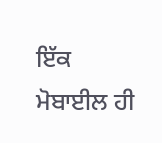ਇੱਕ ਮੋਬਾਈਲ ਹੀ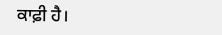ਕਾਫ਼ੀ ਹੈ।